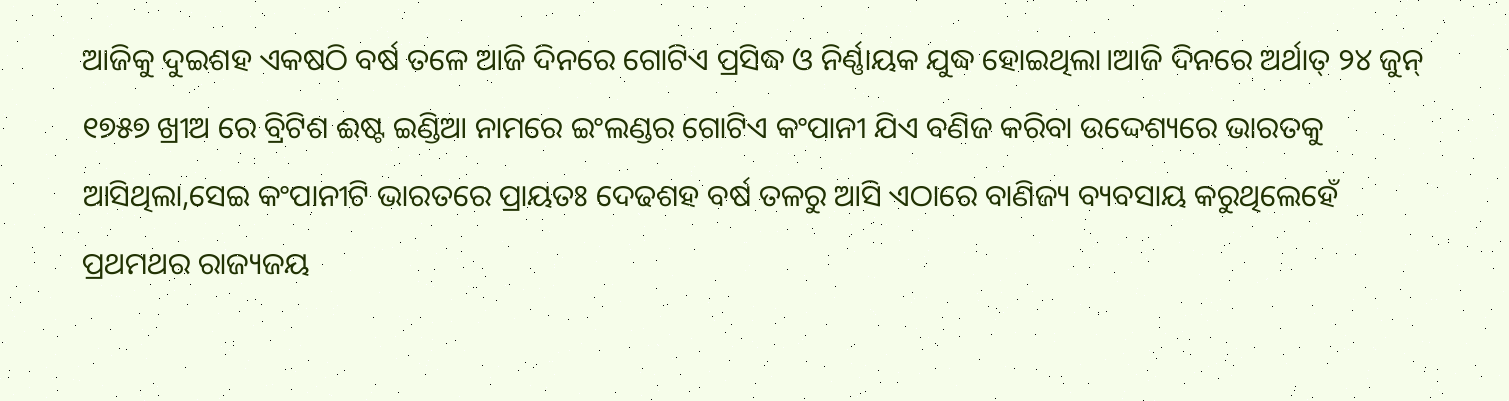ଆଜିକୁ ଦୁଇଶହ ଏକଷଠି ବର୍ଷ ତଳେ ଆଜି ଦିନରେ ଗୋଟିଏ ପ୍ରସିଦ୍ଧ ଓ ନିର୍ଣ୍ଣାୟକ ଯୁଦ୍ଧ ହୋଇଥିଲା।ଆଜି ଦିନରେ ଅର୍ଥାତ୍ ୨୪ ଜୁନ୍ ୧୭୫୭ ଖ୍ରୀଅ ରେ ବ୍ରିଟିଶ ଈଷ୍ଟ ଇଣ୍ଡିଆ ନାମରେ ଇଂଲଣ୍ଡର ଗୋଟିଏ କଂପାନୀ ଯିଏ ବଣିଜ କରିବା ଉଦ୍ଦେଶ୍ୟରେ ଭାରତକୁ ଆସିଥିଲା,ସେଇ କଂପାନୀଟି ଭାରତରେ ପ୍ରାୟତଃ ଦେଢଶହ ବର୍ଷ ତଳରୁ ଆସି ଏଠାରେ ବାଣିଜ୍ୟ ବ୍ୟବସାୟ କରୁଥିଲେହେଁ ପ୍ରଥମଥର ରାଜ୍ୟଜୟ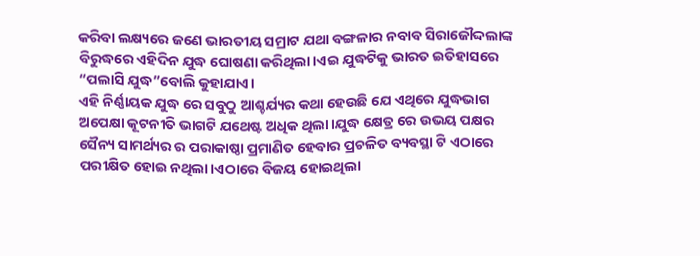କରିବା ଲକ୍ଷ୍ୟରେ ଜଣେ ଭାରତୀୟ ସମ୍ରାଟ ଯଥା ବଙ୍ଗଳାର ନବାବ ସିରାଜୌଦ୍ଦଲାଙ୍କ ବିରୁଦ୍ଧରେ ଏହିଦିନ ଯୁଦ୍ଧ ଘୋଷଣା କରିଥିଲା।ଏଇ ଯୁଦ୍ଧଟିକୁ ଭାରତ ଇତିହାସରେ “ପଲାସି ଯୁଦ୍ଧ”ବୋଲି କୁହାଯାଏ।
ଏହି ନିର୍ଣ୍ଣାୟକ ଯୁଦ୍ଧ ରେ ସବୁଠୁ ଆଶ୍ଚର୍ଯ୍ୟର କଥା ହେଉଛି ଯେ ଏଥିରେ ଯୁଦ୍ଧଭାଗ ଅପେକ୍ଷା କୂଟନୀତି ଭାଗଟି ଯଥେଷ୍ଟ ଅଧିକ ଥିଲା।ଯୁଦ୍ଧ କ୍ଷେତ୍ର ରେ ଉଭୟ ପକ୍ଷର ସୈନ୍ୟ ସାମର୍ଥ୍ୟର ର ପରାକାଷ୍ଠା ପ୍ରମାଣିତ ହେବାର ପ୍ରଚଳିତ ବ୍ୟବସ୍ଥା ଟି ଏଠାରେ ପରୀକ୍ଷିତ ହୋଇ ନଥିଲା।ଏଠାରେ ବିଜୟ ହୋଇଥିଲା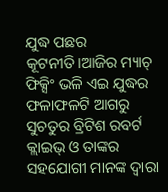ଯୁଦ୍ଧ ପଛର କୂଟନୀତି।ଆଜିର ମ୍ୟାଚ୍ ଫିକ୍ସିଂ ଭଳି ଏଇ ଯୁଦ୍ଧର ଫଳାଫଳଟି ଆଗରୁ ସୁଚତୁର ବ୍ରିଟିଶ ରବର୍ଟ କ୍ଲାଇଭ୍ ଓ ତାଙ୍କର ସହଯୋଗୀ ମାନଙ୍କ ଦ୍ୱାରା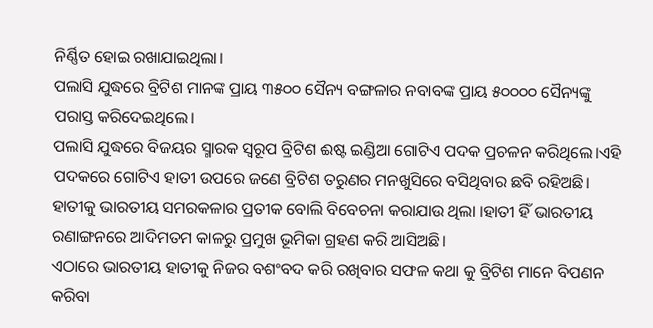ନିର୍ଣ୍ଣିତ ହୋଇ ରଖାଯାଇଥିଲା।
ପଲାସି ଯୁଦ୍ଧରେ ବ୍ରିଟିଶ ମାନଙ୍କ ପ୍ରାୟ ୩୫୦୦ ସୈନ୍ୟ ବଙ୍ଗଳାର ନବାବଙ୍କ ପ୍ରାୟ ୫୦୦୦୦ ସୈନ୍ୟଙ୍କୁ ପରାସ୍ତ କରିଦେଇଥିଲେ।
ପଲାସି ଯୁଦ୍ଧରେ ବିଜୟର ସ୍ମାରକ ସ୍ୱରୂପ ବ୍ରିଟିଶ ଈଷ୍ଟ ଇଣ୍ଡିଆ ଗୋଟିଏ ପଦକ ପ୍ରଚଳନ କରିଥିଲେ।ଏହି ପଦକରେ ଗୋଟିଏ ହାତୀ ଉପରେ ଜଣେ ବ୍ରିଟିଶ ତରୁଣର ମନଖୁସିରେ ବସିଥିବାର ଛବି ରହିଅଛି।
ହାତୀକୁ ଭାରତୀୟ ସମରକଳାର ପ୍ରତୀକ ବୋଲି ବିବେଚନା କରାଯାଉ ଥିଲା ।ହାତୀ ହିଁ ଭାରତୀୟ ରଣାଙ୍ଗନରେ ଆଦିମତମ କାଳରୁ ପ୍ରମୁଖ ଭୂମିକା ଗ୍ରହଣ କରି ଆସିଅଛି।
ଏଠାରେ ଭାରତୀୟ ହାତୀକୁ ନିଜର ବଶଂବଦ କରି ରଖିବାର ସଫଳ କଥା କୁ ବ୍ରିଟିଶ ମାନେ ବିପଣନ କରିବା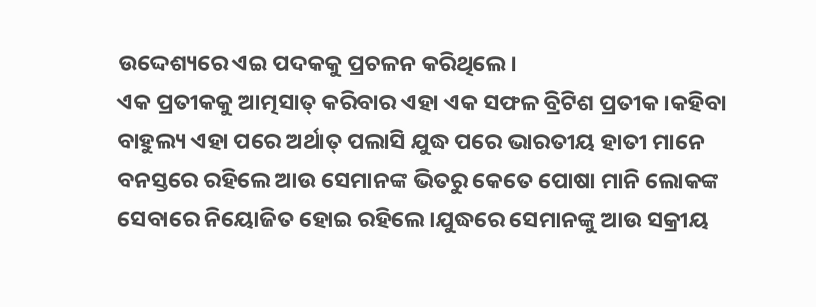ଉଦ୍ଦେଶ୍ୟରେ ଏଇ ପଦକକୁ ପ୍ରଚଳନ କରିଥିଲେ।
ଏକ ପ୍ରତୀକକୁ ଆତ୍ମସାତ୍ କରିବାର ଏହା ଏକ ସଫଳ ବ୍ରିଟିଶ ପ୍ରତୀକ।କହିବା ବାହୁଲ୍ୟ ଏହା ପରେ ଅର୍ଥାତ୍ ପଲାସି ଯୁଦ୍ଧ ପରେ ଭାରତୀୟ ହାତୀ ମାନେ ବନସ୍ତରେ ରହିଲେ ଆଉ ସେମାନଙ୍କ ଭିତରୁ କେତେ ପୋଷା ମାନି ଲୋକଙ୍କ ସେବାରେ ନିୟୋଜିତ ହୋଇ ରହିଲେ।ଯୁଦ୍ଧରେ ସେମାନଙ୍କୁ ଆଉ ସକ୍ରୀୟ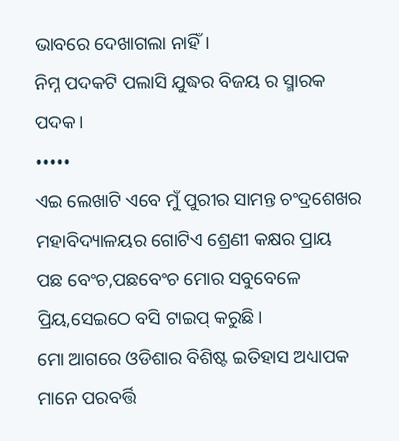ଭାବରେ ଦେଖାଗଲା ନାହିଁ।
ନିମ୍ନ ପଦକଟି ପଲାସି ଯୁଦ୍ଧର ବିଜୟ ର ସ୍ମାରକ ପଦକ।
•••••
ଏଇ ଲେଖାଟି ଏବେ ମୁଁ ପୁରୀର ସାମନ୍ତ ଚଂଦ୍ରଶେଖର ମହାବିଦ୍ୟାଳୟର ଗୋଟିଏ ଶ୍ରେଣୀ କକ୍ଷର ପ୍ରାୟ
ପଛ ବେଂଚ,ପଛବେଂଚ ମୋର ସବୁବେଳେ ପ୍ରିୟ,ସେଇଠେ ବସି ଟାଇପ୍ କରୁଛି।
ମୋ ଆଗରେ ଓଡିଶାର ବିଶିଷ୍ଟ ଇତିହାସ ଅଧ୍ୟାପକ ମାନେ ପରବର୍ତ୍ତି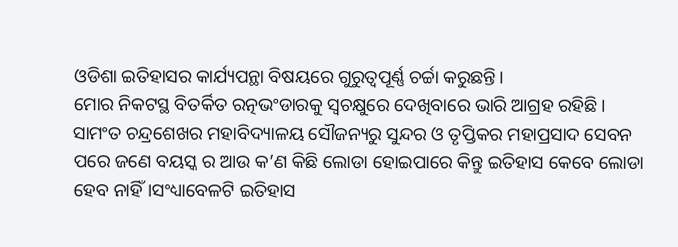ଓଡିଶା ଇତିହାସର କାର୍ଯ୍ୟପନ୍ଥା ବିଷୟରେ ଗୁରୁତ୍ୱପୂର୍ଣ୍ଣ ଚର୍ଚ୍ଚା କରୁଛନ୍ତି।
ମୋର ନିକଟସ୍ଥ ବିତର୍କିତ ରତ୍ନଭଂଡାରକୁ ସ୍ୱଚକ୍ଷୁରେ ଦେଖିବାରେ ଭାରି ଆଗ୍ରହ ରହିଛି।
ସାମଂତ ଚନ୍ଦ୍ରଶେଖର ମହାବିଦ୍ୟାଳୟ ସୌଜନ୍ୟରୁ ସୁନ୍ଦର ଓ ତୃପ୍ତିକର ମହାପ୍ରସାଦ ସେବନ ପରେ ଜଣେ ବୟସ୍କ ର ଆଉ କ’ଣ କିଛି ଲୋଡା ହୋଇପାରେ କିନ୍ତୁ ଇତିହାସ କେବେ ଲୋଡା ହେବ ନାହିଁ।ସଂଧ୍ୟାବେଳଟି ଇତିହାସ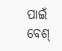ପାଇଁ ବେଶ୍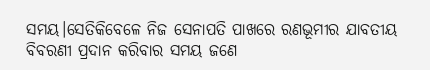ସମୟ।ସେତିକିବେଳେ ନିଜ ସେନାପତି ପାଖରେ ରଣଭୂମୀର ଯାବତୀୟ ବିବରଣୀ ପ୍ରଦାନ କରିବାର ସମୟ ଜଣେ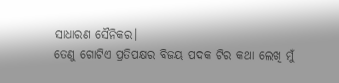ସାଧାରଣ ସୈନିକର।
ତେଣୁ ଗୋଟିଏ ପ୍ରତିପକ୍ଷର ବିଜୟ ପଦକ ଟିର କଥା ଲେଖି ମୁଁ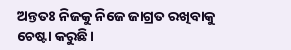ଅନ୍ତତଃ ନିଜକୁ ନିଜେ ଜାଗ୍ରତ ରଖିବାକୁ ଚେଷ୍ଟା କରୁଛି।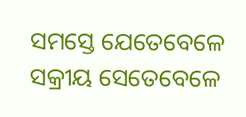ସମସ୍ତେ ଯେତେବେଳେ ସକ୍ରୀୟ ସେତେବେଳେ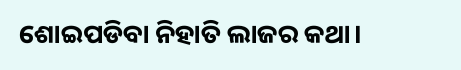ଶୋଇପଡିବା ନିହାତି ଲାଜର କଥା।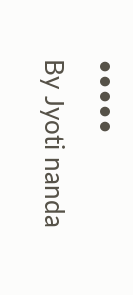•••••
By Jyoti nanda